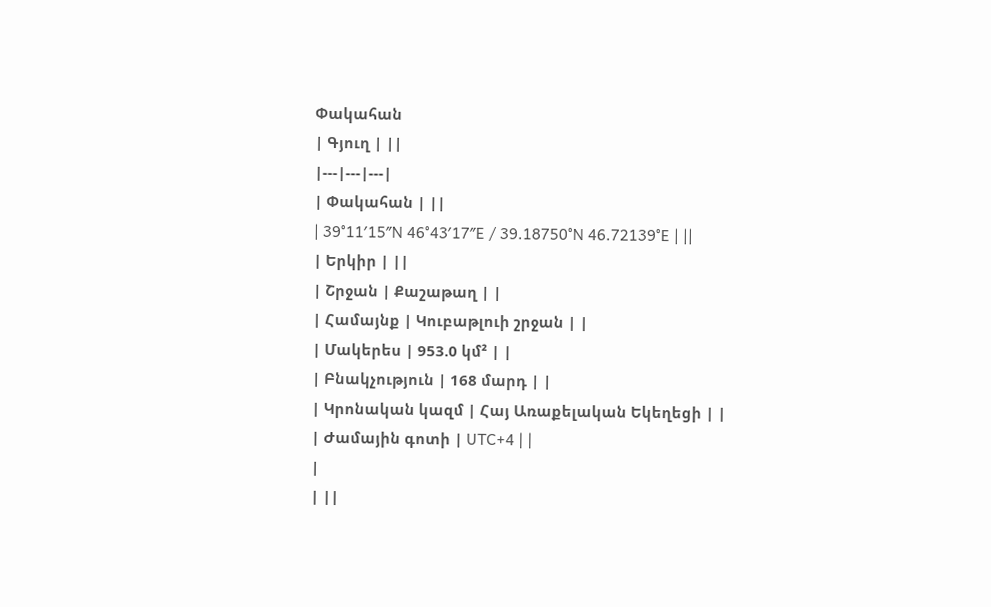Փակահան
| Գյուղ | ||
|---|---|---|
| Փակահան | ||
| 39°11′15″N 46°43′17″E / 39.18750°N 46.72139°E | ||
| Երկիր | ||
| Շրջան | Քաշաթաղ | |
| Համայնք | Կուբաթլուի շրջան | |
| Մակերես | 953.0 կմ² | |
| Բնակչություն | 168 մարդ | |
| Կրոնական կազմ | Հայ Առաքելական Եկեղեցի | |
| Ժամային գոտի | UTC+4 | |
|
| ||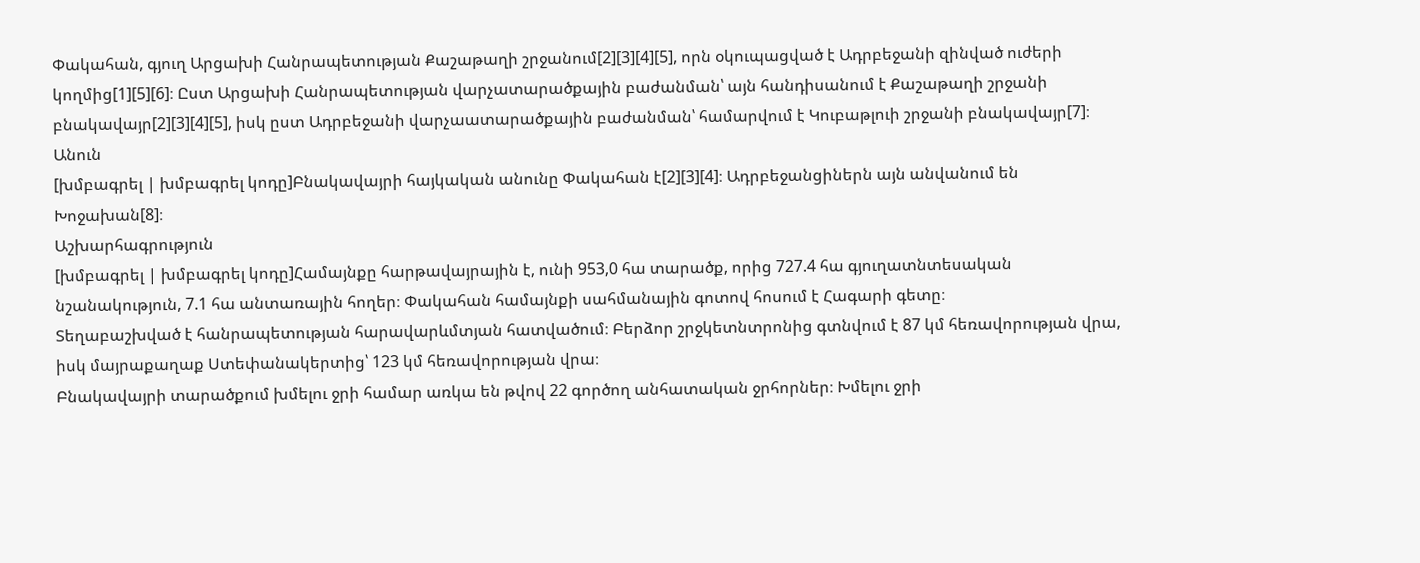Փակահան, գյուղ Արցախի Հանրապետության Քաշաթաղի շրջանում[2][3][4][5], որն օկուպացված է Ադրբեջանի զինված ուժերի կողմից[1][5][6]։ Ըստ Արցախի Հանրապետության վարչատարածքային բաժանման՝ այն հանդիսանում է Քաշաթաղի շրջանի բնակավայր[2][3][4][5], իսկ ըստ Ադրբեջանի վարչաատարածքային բաժանման՝ համարվում է Կուբաթլուի շրջանի բնակավայր[7]։
Անուն
[խմբագրել | խմբագրել կոդը]Բնակավայրի հայկական անունը Փակահան է[2][3][4]։ Ադրբեջանցիներն այն անվանում են Խոջախան[8]։
Աշխարհագրություն
[խմբագրել | խմբագրել կոդը]Համայնքը հարթավայրային է, ունի 953,0 հա տարածք, որից 727.4 հա գյուղատնտեսական նշանակություն, 7.1 հա անտառային հողեր։ Փակահան համայնքի սահմանային գոտով հոսում է Հագարի գետը։
Տեղաբաշխված է հանրապետության հարավարևմտյան հատվածում։ Բերձոր շրջկետնտրոնից գտնվում է 87 կմ հեռավորության վրա, իսկ մայրաքաղաք Ստեփանակերտից՝ 123 կմ հեռավորության վրա։
Բնակավայրի տարածքում խմելու ջրի համար առկա են թվով 22 գործող անհատական ջրհորներ։ Խմելու ջրի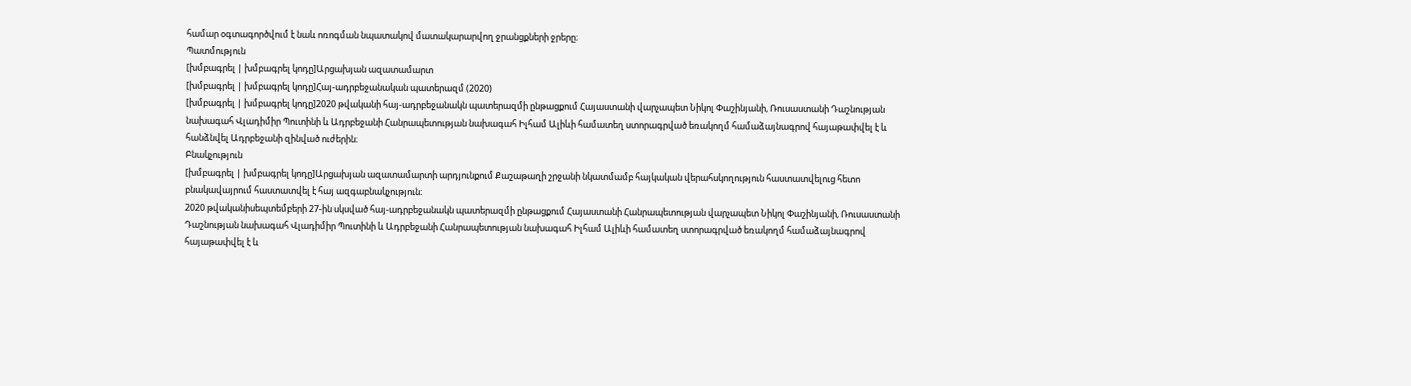համար օգտագործվում է նաև ոռոգման նպատակով մատակարարվող ջրանցքների ջրերը։
Պատմություն
[խմբագրել | խմբագրել կոդը]Արցախյան ազատամարտ
[խմբագրել | խմբագրել կոդը]Հայ-ադրբեջանական պատերազմ (2020)
[խմբագրել | խմբագրել կոդը]2020 թվականի հայ-ադրբեջանակն պատերազմի ընթացքում Հայաստանի վարչապետ Նիկոլ Փաշինյանի, Ռուսաստանի Դաշնության նախագահ Վլադիմիր Պուտինի և Ադրբեջանի Հանրապետության նախագահ Իլհամ Ալիևի համատեղ ստորագրված եռակողմ համաձայնագրով հայաթափվել է և հանձնվել Ադրբեջանի զինված ուժերին։
Բնակչություն
[խմբագրել | խմբագրել կոդը]Արցախյան ազատամարտի արդյունքում Քաշաթաղի շրջանի նկատմամբ հայկական վերահսկողություն հաստատվելուց հետո բնակավայրում հաստատվել է հայ ազգաբնակչություն։
2020 թվականիսեպտեմբերի 27-ին սկսված հայ-ադրբեջանակն պատերազմի ընթացքում Հայաստանի Հանրապետության վարչապետ Նիկոլ Փաշինյանի, Ռուսաստանի Դաշնության նախագահ Վլադիմիր Պուտինի և Ադրբեջանի Հանրապետության նախագահ Իլհամ Ալիևի համատեղ ստորագրված եռակողմ համաձայնագրով հայաթափվել է և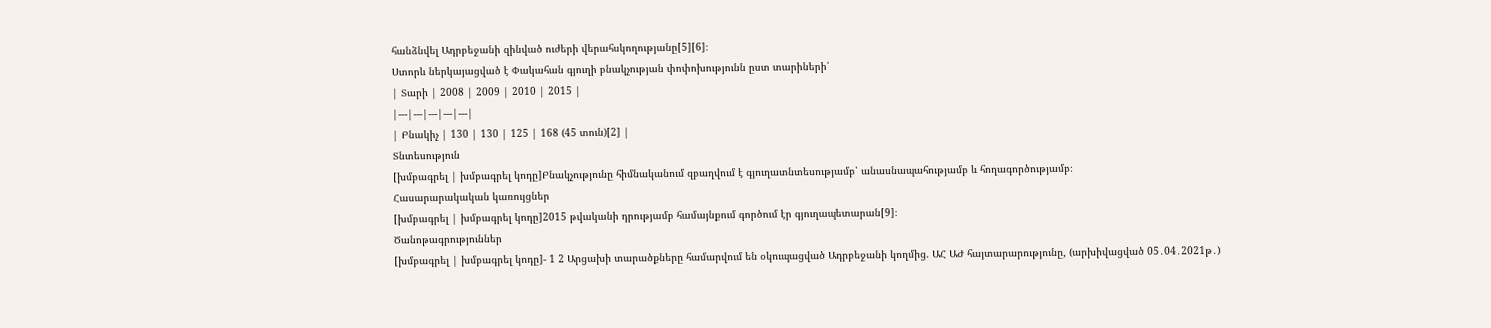հանձնվել Ադրբեջանի զինված ուժերի վերահսկողությանը[5][6]։
Ստորև ներկայացված է Փակահան գյուղի բնակչության փոփոխությունն ըստ տարիների՝
| Տարի | 2008 | 2009 | 2010 | 2015 |
|---|---|---|---|---|
| Բնակիչ | 130 | 130 | 125 | 168 (45 տուն)[2] |
Տնտեսություն
[խմբագրել | խմբագրել կոդը]Բնակչությունը հիմնականում զբաղվում է գյուղատնտեսությամբ՝ անասնապահությամբ և հողագործությամբ։
Հասարարակական կառույցներ
[խմբագրել | խմբագրել կոդը]2015 թվականի դրությամբ համայնքում գործում էր գյուղապետարան[9]։
Ծանոթագրություններ
[խմբագրել | խմբագրել կոդը]- 1 2 Արցախի տարածքները համարվում են օկուպացված Ադրբեջանի կողմից. ԱՀ ԱԺ հայտարարությունը, (արխիվացված 05․04․2021թ․)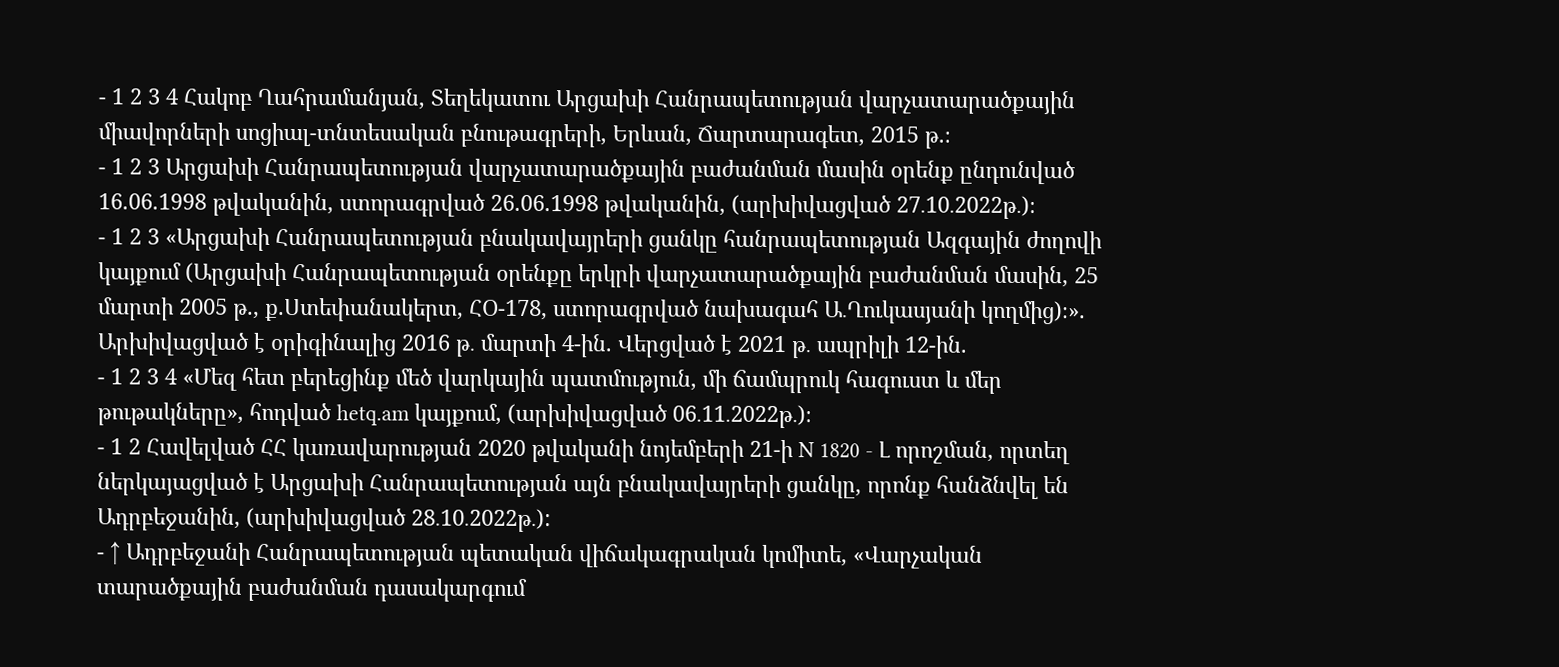- 1 2 3 4 Հակոբ Ղահրամանյան, Տեղեկատու Արցախի Հանրապետության վարչատարածքային միավորների սոցիալ-տնտեսական բնութագրերի, Երևան, Ճարտարագետ, 2015 թ.։
- 1 2 3 Արցախի Հանրապետության վարչատարածքային բաժանման մասին օրենք ընդունված 16.06.1998 թվականին, ստորագրված 26.06.1998 թվականին, (արխիվացված 27․10․2022թ․)։
- 1 2 3 «Արցախի Հանրապետության բնակավայրերի ցանկը հանրապետության Ազգային ժողովի կայքում (Արցախի Հանրապետության օրենքը երկրի վարչատարածքային բաժանման մասին, 25 մարտի 2005 թ., ք.Ստեփանակերտ, ՀՕ-178, ստորագրված նախագահ Ա․Ղուկասյանի կողմից)։». Արխիվացված է օրիգինալից 2016 թ․ մարտի 4-ին. Վերցված է 2021 թ․ ապրիլի 12-ին.
- 1 2 3 4 «Մեզ հետ բերեցինք մեծ վարկային պատմություն, մի ճամպրուկ հագուստ և մեր թութակները», հոդված hetq.am կայքում, (արխիվացված 06․11․2022թ․)։
- 1 2 Հավելված ՀՀ կառավարության 2020 թվականի նոյեմբերի 21-ի N 1820 - Լ որոշման, որտեղ ներկայացված է Արցախի Հանրապետության այն բնակավայրերի ցանկը, որոնք հանձնվել են Ադրբեջանին, (արխիվացված 28․10․2022թ․):
- ↑ Ադրբեջանի Հանրապետության պետական վիճակագրական կոմիտե, «Վարչական տարածքային բաժանման դասակարգում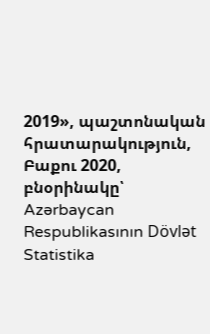2019», պաշտոնական հրատարակություն, Բաքու 2020, բնօրինակը՝ Azərbaycan Respublikasının Dövlət Statistika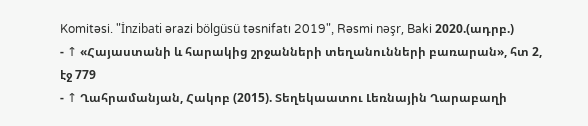Komitəsi. "İnzibati ərazi bölgüsü təsnifatı 2019", Rəsmi nəşr, Baki 2020.(ադրբ.)
- ↑ «Հայաստանի և հարակից շրջանների տեղանունների բառարան», հտ 2, էջ 779
- ↑ Ղահրամանյան, Հակոբ (2015). Տեղեկաատու Լեռնային Ղարաբաղի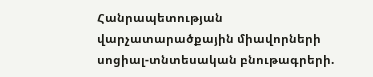Հանրապետության վարչատարածքային միավորների սոցիալ-տնտեսական բնութագրերի.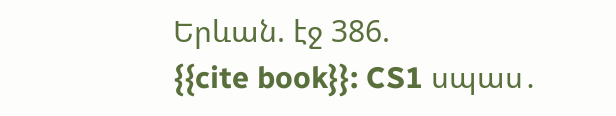Երևան. էջ 386.
{{cite book}}: CS1 սպաս․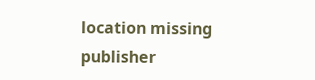location missing publisher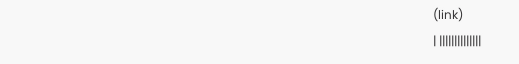(link)
| ||||||||||||||